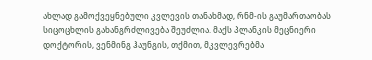ახლად გამოქვეყნებული კვლევის თანახმად, რნმ-ის გაუმართაობას სიცოცხლის გახანგრძლივება შეუძლია. მაქს პლანკის მეცნიერი დოქტორის, ვენმინგ ჰაუნგის, თქმით, მკვლევრებმა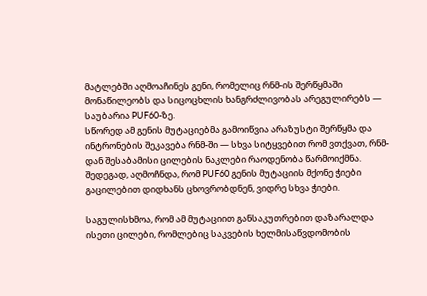მატლებში აღმოაჩინეს გენი, რომელიც რნმ-ის შერწყმაში მონაწილეობს და სიცოცხლის ხანგრძლივობას არეგულირებს — საუბარია PUF60-ზე.
სწორედ ამ გენის მუტაციებმა გამოიწვია არაზუსტი შერწყმა და ინტრონების შეკავება რნმ-ში — სხვა სიტყვებით რომ ვთქვათ, რნმ-დან შესაბამისი ცილების ნაკლები რაოდენობა წარმოიქმნა. შედეგად, აღმოჩნდა, რომ PUF60 გენის მუტაციის მქონე ჭიები გაცილებით დიდხანს ცხოვრობდნენ, ვიდრე სხვა ჭიები.

საგულისხმოა, რომ ამ მუტაციით განსაკუთრებით დაზარალდა ისეთი ცილები, რომლებიც საკვების ხელმისაწვდომობის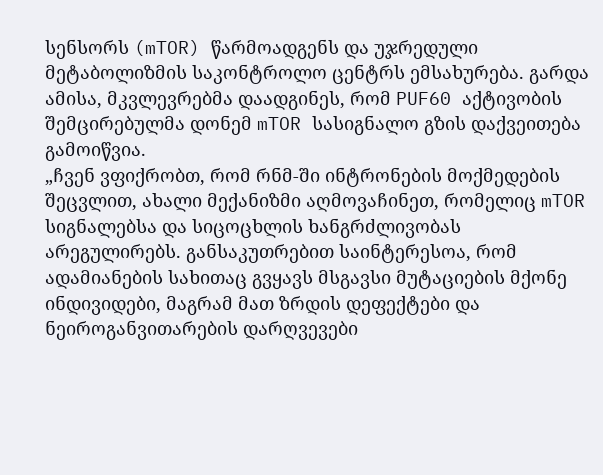სენსორს (mTOR) წარმოადგენს და უჯრედული მეტაბოლიზმის საკონტროლო ცენტრს ემსახურება. გარდა ამისა, მკვლევრებმა დაადგინეს, რომ PUF60 აქტივობის შემცირებულმა დონემ mTOR სასიგნალო გზის დაქვეითება გამოიწვია.
„ჩვენ ვფიქრობთ, რომ რნმ-ში ინტრონების მოქმედების შეცვლით, ახალი მექანიზმი აღმოვაჩინეთ, რომელიც mTOR სიგნალებსა და სიცოცხლის ხანგრძლივობას არეგულირებს. განსაკუთრებით საინტერესოა, რომ ადამიანების სახითაც გვყავს მსგავსი მუტაციების მქონე ინდივიდები, მაგრამ მათ ზრდის დეფექტები და ნეიროგანვითარების დარღვევები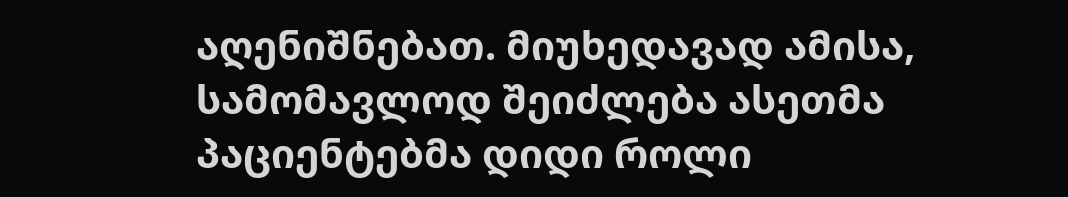აღენიშნებათ. მიუხედავად ამისა, სამომავლოდ შეიძლება ასეთმა პაციენტებმა დიდი როლი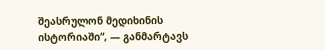შეასრულონ მედიხინის ისტორიაში“, — განმარტავს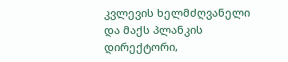კვლევის ხელმძღვანელი და მაქს პლანკის დირექტორი,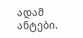ადამ ანტები.